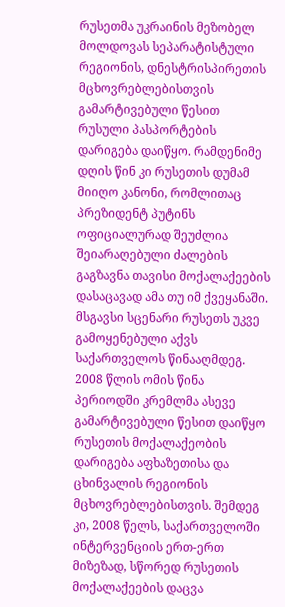რუსეთმა უკრაინის მეზობელ მოლდოვას სეპარატისტული რეგიონის, დნესტრისპირეთის მცხოვრებლებისთვის გამარტივებული წესით რუსული პასპორტების დარიგება დაიწყო. რამდენიმე დღის წინ კი რუსეთის დუმამ მიიღო კანონი, რომლითაც პრეზიდენტ პუტინს ოფიციალურად შეუძლია შეიარაღებული ძალების გაგზავნა თავისი მოქალაქეების დასაცავად ამა თუ იმ ქვეყანაში.
მსგავსი სცენარი რუსეთს უკვე გამოყენებული აქვს საქართველოს წინააღმდეგ. 2008 წლის ომის წინა პერიოდში კრემლმა ასევე გამარტივებული წესით დაიწყო რუსეთის მოქალაქეობის დარიგება აფხაზეთისა და ცხინვალის რეგიონის მცხოვრებლებისთვის. შემდეგ კი, 2008 წელს, საქართველოში ინტერვენციის ერთ-ერთ მიზეზად, სწორედ რუსეთის მოქალაქეების დაცვა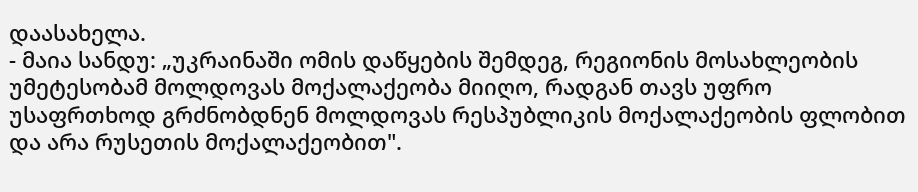დაასახელა.
- მაია სანდუ: „უკრაინაში ომის დაწყების შემდეგ, რეგიონის მოსახლეობის უმეტესობამ მოლდოვას მოქალაქეობა მიიღო, რადგან თავს უფრო უსაფრთხოდ გრძნობდნენ მოლდოვას რესპუბლიკის მოქალაქეობის ფლობით და არა რუსეთის მოქალაქეობით".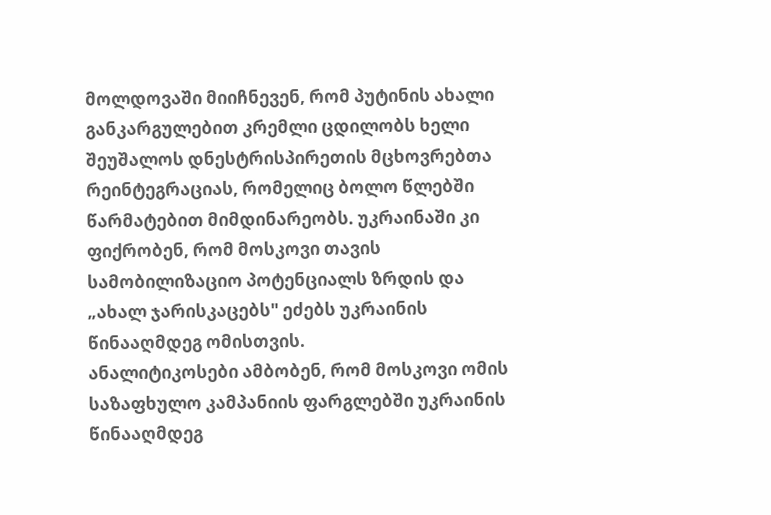მოლდოვაში მიიჩნევენ, რომ პუტინის ახალი განკარგულებით კრემლი ცდილობს ხელი შეუშალოს დნესტრისპირეთის მცხოვრებთა რეინტეგრაციას, რომელიც ბოლო წლებში წარმატებით მიმდინარეობს. უკრაინაში კი ფიქრობენ, რომ მოსკოვი თავის სამობილიზაციო პოტენციალს ზრდის და „ახალ ჯარისკაცებს" ეძებს უკრაინის წინააღმდეგ ომისთვის.
ანალიტიკოსები ამბობენ, რომ მოსკოვი ომის საზაფხულო კამპანიის ფარგლებში უკრაინის წინააღმდეგ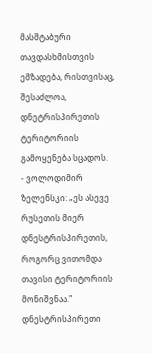მასშტაბური თავდასხმისთვის ემზადება, რისთვისაც, შესაძლოა, დნეტრისპირეთის ტერიტორიის გამოყენება სცადოს.
- ვოლოდიმირ ზელენსკი: „ეს ასევე რუსეთის მიერ დნესტრისპირეთის, როგორც ვითომდა თავისი ტერიტორიის მონიშვნაა."
დნესტრისპირეთი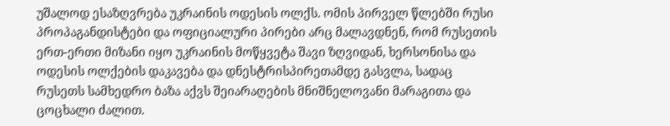უშალოდ ესაზღვრება უკრაინის ოდესის ოლქს. ომის პირველ წლებში რუსი პროპაგანდისტები და ოფიციალური პირები არც მალავდნენ, რომ რუსეთის ერთ-ერთი მიზანი იყო უკრაინის მოწყვეტა შავი ზღვიდან, ხერსონისა და ოდესის ოლქების დაკავება და დნესტრისპირეთამდე გასვლა, სადაც რუსეთს სამხედრო ბაზა აქვს შეიარაღების მნიშნელოვანი მარაგითა და ცოცხალი ძალით.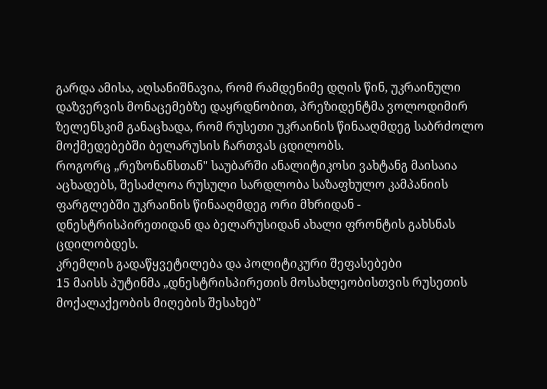გარდა ამისა, აღსანიშნავია, რომ რამდენიმე დღის წინ, უკრაინული დაზვერვის მონაცემებზე დაყრდნობით, პრეზიდენტმა ვოლოდიმირ ზელენსკიმ განაცხადა, რომ რუსეთი უკრაინის წინააღმდეგ საბრძოლო მოქმედებებში ბელარუსის ჩართვას ცდილობს.
როგორც „რეზონანსთან" საუბარში ანალიტიკოსი ვახტანგ მაისაია აცხადებს, შესაძლოა რუსული სარდლობა საზაფხულო კამპანიის ფარგლებში უკრაინის წინააღმდეგ ორი მხრიდან - დნესტრისპირეთიდან და ბელარუსიდან ახალი ფრონტის გახსნას ცდილობდეს.
კრემლის გადაწყვეტილება და პოლიტიკური შეფასებები
15 მაისს პუტინმა „დნესტრისპირეთის მოსახლეობისთვის რუსეთის მოქალაქეობის მიღების შესახებ"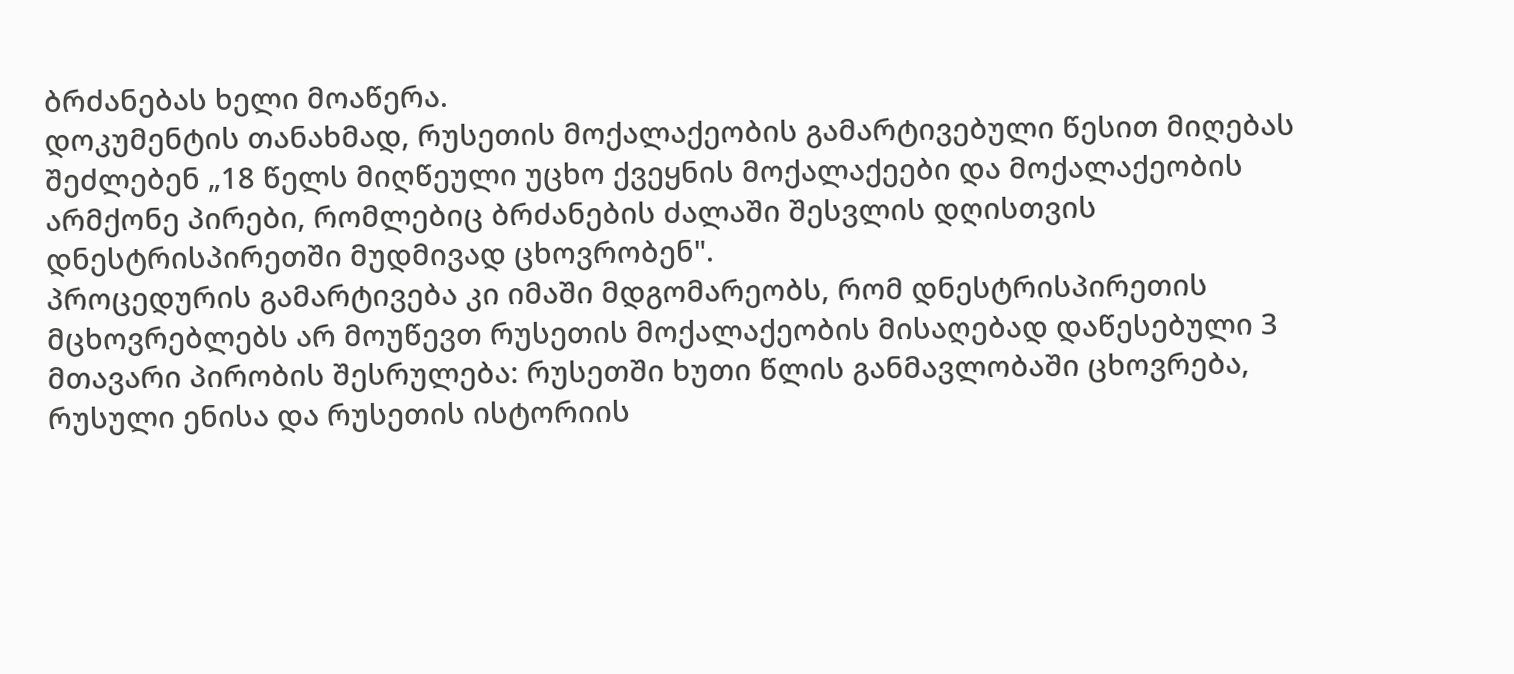ბრძანებას ხელი მოაწერა.
დოკუმენტის თანახმად, რუსეთის მოქალაქეობის გამარტივებული წესით მიღებას შეძლებენ „18 წელს მიღწეული უცხო ქვეყნის მოქალაქეები და მოქალაქეობის არმქონე პირები, რომლებიც ბრძანების ძალაში შესვლის დღისთვის დნესტრისპირეთში მუდმივად ცხოვრობენ".
პროცედურის გამარტივება კი იმაში მდგომარეობს, რომ დნესტრისპირეთის მცხოვრებლებს არ მოუწევთ რუსეთის მოქალაქეობის მისაღებად დაწესებული 3 მთავარი პირობის შესრულება: რუსეთში ხუთი წლის განმავლობაში ცხოვრება, რუსული ენისა და რუსეთის ისტორიის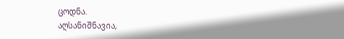ცოდნა.
აღსანიშნავია,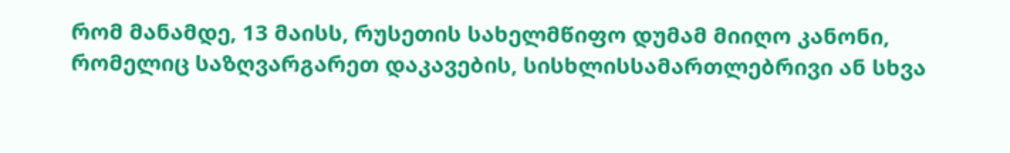რომ მანამდე, 13 მაისს, რუსეთის სახელმწიფო დუმამ მიიღო კანონი, რომელიც საზღვარგარეთ დაკავების, სისხლისსამართლებრივი ან სხვა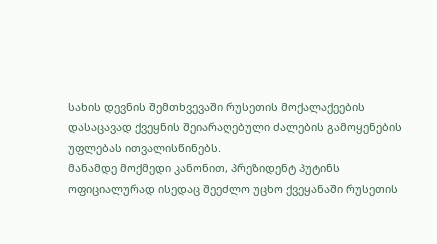სახის დევნის შემთხვევაში რუსეთის მოქალაქეების დასაცავად ქვეყნის შეიარაღებული ძალების გამოყენების უფლებას ითვალისწინებს.
მანამდე მოქმედი კანონით, პრეზიდენტ პუტინს ოფიციალურად ისედაც შეეძლო უცხო ქვეყანაში რუსეთის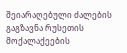შეიარაღებული ძალების გაგზავნა რუსეთის მოქალაქეების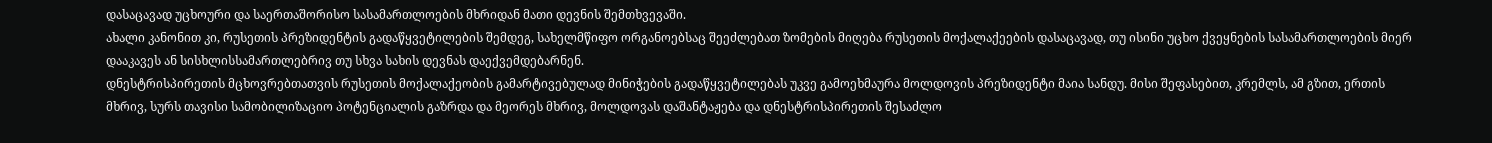დასაცავად უცხოური და საერთაშორისო სასამართლოების მხრიდან მათი დევნის შემთხვევაში.
ახალი კანონით კი, რუსეთის პრეზიდენტის გადაწყვეტილების შემდეგ, სახელმწიფო ორგანოებსაც შეეძლებათ ზომების მიღება რუსეთის მოქალაქეების დასაცავად, თუ ისინი უცხო ქვეყნების სასამართლოების მიერ დააკავეს ან სისხლისსამართლებრივ თუ სხვა სახის დევნას დაექვემდებარნენ.
დნესტრისპირეთის მცხოვრებთათვის რუსეთის მოქალაქეობის გამარტივებულად მინიჭების გადაწყვეტილებას უკვე გამოეხმაურა მოლდოვის პრეზიდენტი მაია სანდუ. მისი შეფასებით, კრემლს, ამ გზით, ერთის მხრივ, სურს თავისი სამობილიზაციო პოტენციალის გაზრდა და მეორეს მხრივ, მოლდოვას დაშანტაჟება და დნესტრისპირეთის შესაძლო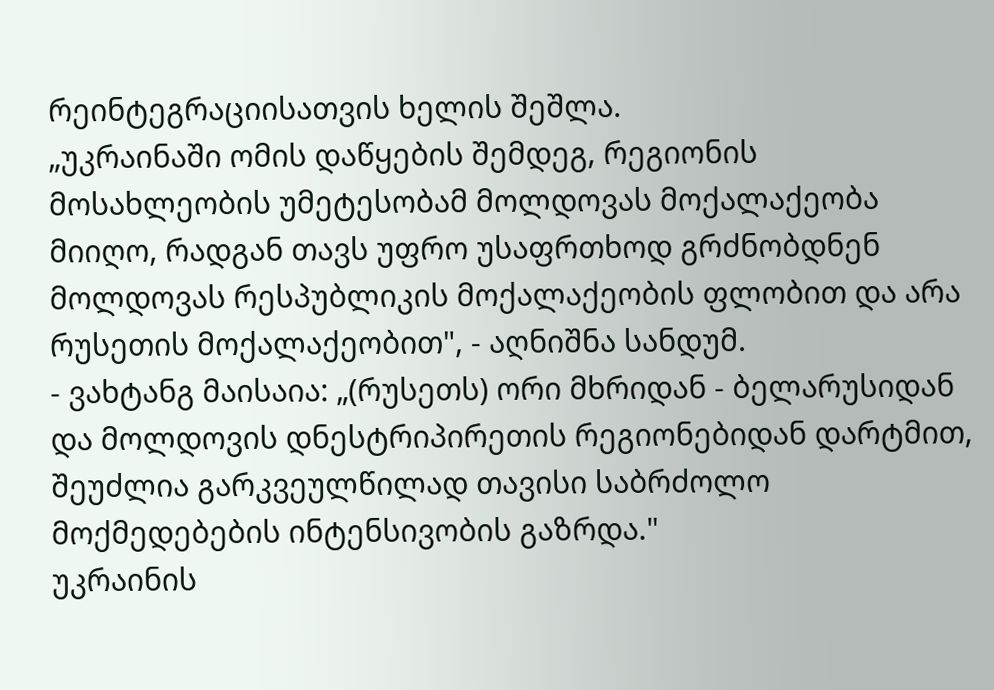რეინტეგრაციისათვის ხელის შეშლა.
„უკრაინაში ომის დაწყების შემდეგ, რეგიონის მოსახლეობის უმეტესობამ მოლდოვას მოქალაქეობა მიიღო, რადგან თავს უფრო უსაფრთხოდ გრძნობდნენ მოლდოვას რესპუბლიკის მოქალაქეობის ფლობით და არა რუსეთის მოქალაქეობით", - აღნიშნა სანდუმ.
- ვახტანგ მაისაია: „(რუსეთს) ორი მხრიდან - ბელარუსიდან და მოლდოვის დნესტრიპირეთის რეგიონებიდან დარტმით, შეუძლია გარკვეულწილად თავისი საბრძოლო მოქმედებების ინტენსივობის გაზრდა."
უკრაინის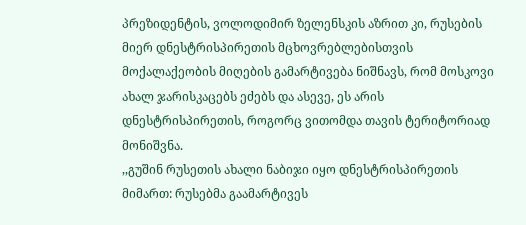პრეზიდენტის, ვოლოდიმირ ზელენსკის აზრით კი, რუსების მიერ დნესტრისპირეთის მცხოვრებლებისთვის მოქალაქეობის მიღების გამარტივება ნიშნავს, რომ მოსკოვი ახალ ჯარისკაცებს ეძებს და ასევე, ეს არის დნესტრისპირეთის, როგორც ვითომდა თავის ტერიტორიად მონიშვნა.
,,გუშინ რუსეთის ახალი ნაბიჯი იყო დნესტრისპირეთის მიმართ: რუსებმა გაამარტივეს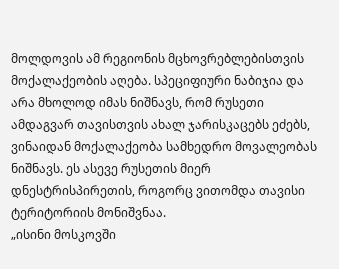მოლდოვის ამ რეგიონის მცხოვრებლებისთვის მოქალაქეობის აღება. სპეციფიური ნაბიჯია და არა მხოლოდ იმას ნიშნავს, რომ რუსეთი ამდაგვარ თავისთვის ახალ ჯარისკაცებს ეძებს, ვინაიდან მოქალაქეობა სამხედრო მოვალეობას ნიშნავს. ეს ასევე რუსეთის მიერ დნესტრისპირეთის, როგორც ვითომდა თავისი ტერიტორიის მონიშვნაა.
„ისინი მოსკოვში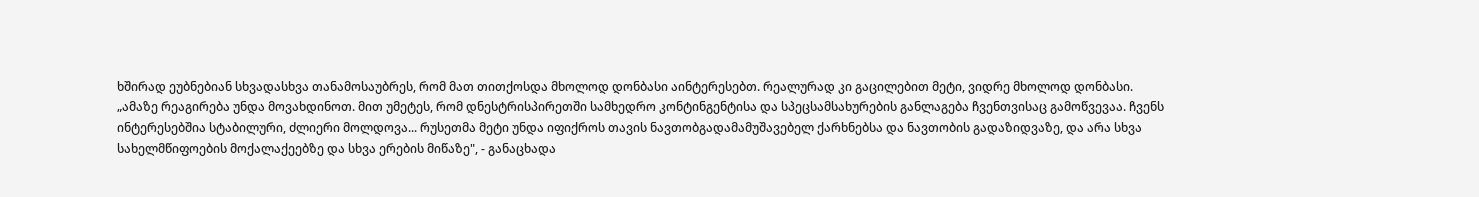ხშირად ეუბნებიან სხვადასხვა თანამოსაუბრეს, რომ მათ თითქოსდა მხოლოდ დონბასი აინტერესებთ. რეალურად კი გაცილებით მეტი, ვიდრე მხოლოდ დონბასი.
„ამაზე რეაგირება უნდა მოვახდინოთ. მით უმეტეს, რომ დნესტრისპირეთში სამხედრო კონტინგენტისა და სპეცსამსახურების განლაგება ჩვენთვისაც გამოწვევაა. ჩვენს ინტერესებშია სტაბილური, ძლიერი მოლდოვა... რუსეთმა მეტი უნდა იფიქროს თავის ნავთობგადამამუშავებელ ქარხნებსა და ნავთობის გადაზიდვაზე, და არა სხვა სახელმწიფოების მოქალაქეებზე და სხვა ერების მიწაზე", - განაცხადა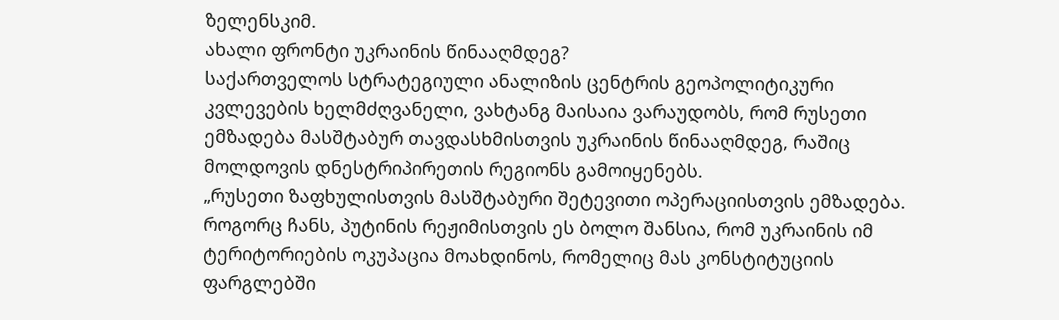ზელენსკიმ.
ახალი ფრონტი უკრაინის წინააღმდეგ?
საქართველოს სტრატეგიული ანალიზის ცენტრის გეოპოლიტიკური კვლევების ხელმძღვანელი, ვახტანგ მაისაია ვარაუდობს, რომ რუსეთი ემზადება მასშტაბურ თავდასხმისთვის უკრაინის წინააღმდეგ, რაშიც მოლდოვის დნესტრიპირეთის რეგიონს გამოიყენებს.
„რუსეთი ზაფხულისთვის მასშტაბური შეტევითი ოპერაციისთვის ემზადება. როგორც ჩანს, პუტინის რეჟიმისთვის ეს ბოლო შანსია, რომ უკრაინის იმ ტერიტორიების ოკუპაცია მოახდინოს, რომელიც მას კონსტიტუციის ფარგლებში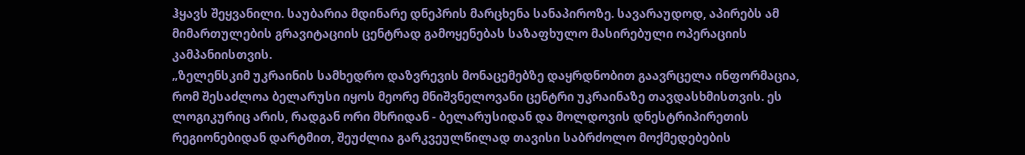ჰყავს შეყვანილი. საუბარია მდინარე დნეპრის მარცხენა სანაპიროზე. სავარაუდოდ, აპირებს ამ მიმართულების გრავიტაციის ცენტრად გამოყენებას საზაფხულო მასირებული ოპერაციის კამპანიისთვის.
„ზელენსკიმ უკრაინის სამხედრო დაზვრევის მონაცემებზე დაყრდნობით გაავრცელა ინფორმაცია, რომ შესაძლოა ბელარუსი იყოს მეორე მნიშვნელოვანი ცენტრი უკრაინაზე თავდასხმისთვის. ეს ლოგიკურიც არის, რადგან ორი მხრიდან - ბელარუსიდან და მოლდოვის დნესტრიპირეთის რეგიონებიდან დარტმით, შეუძლია გარკვეულწილად თავისი საბრძოლო მოქმედებების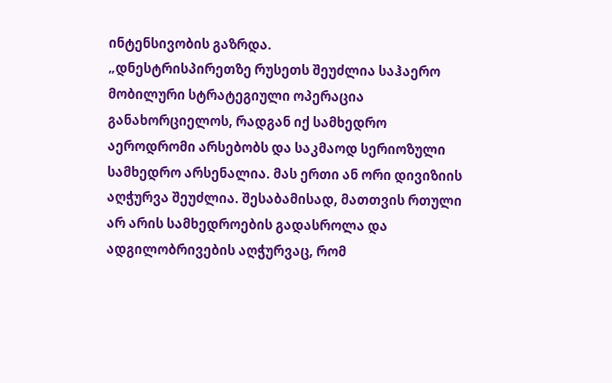ინტენსივობის გაზრდა.
„დნესტრისპირეთზე რუსეთს შეუძლია საჰაერო მობილური სტრატეგიული ოპერაცია განახორციელოს, რადგან იქ სამხედრო აეროდრომი არსებობს და საკმაოდ სერიოზული სამხედრო არსენალია. მას ერთი ან ორი დივიზიის აღჭურვა შეუძლია. შესაბამისად, მათთვის რთული არ არის სამხედროების გადასროლა და ადგილობრივების აღჭურვაც, რომ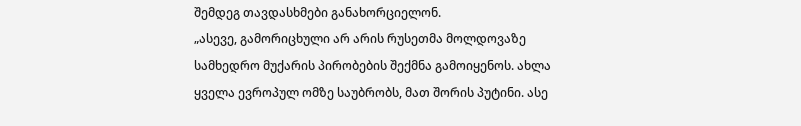შემდეგ თავდასხმები განახორციელონ.
„ასევე, გამორიცხული არ არის რუსეთმა მოლდოვაზე სამხედრო მუქარის პირობების შექმნა გამოიყენოს. ახლა ყველა ევროპულ ომზე საუბრობს, მათ შორის პუტინი. ასე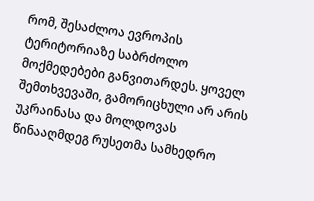რომ, შესაძლოა ევროპის ტერიტორიაზე საბრძოლო მოქმედებები განვითარდეს. ყოველ შემთხვევაში, გამორიცხული არ არის უკრაინასა და მოლდოვას წინააღმდეგ რუსეთმა სამხედრო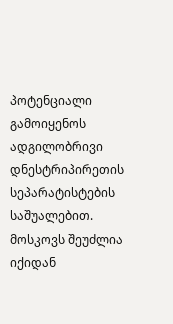პოტენციალი გამოიყენოს ადგილობრივი დნესტრიპირეთის სეპარატისტების საშუალებით. მოსკოვს შეუძლია იქიდან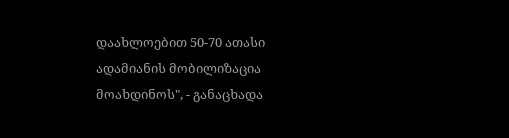დაახლოებით 50-70 ათასი ადამიანის მობილიზაცია მოახდინოს", - განაცხადა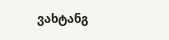ვახტანგ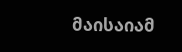მაისაიამ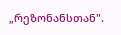„რეზონანსთან".